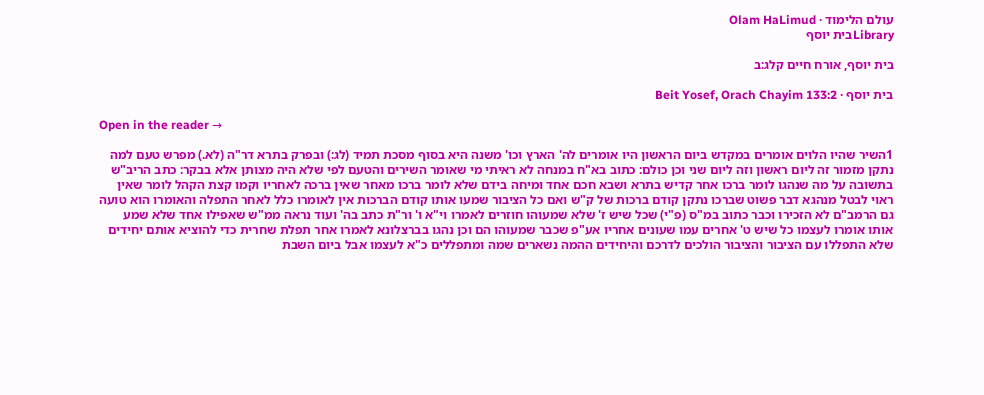עולם הלימוד · Olam HaLimud
Libraryבית יוסף

בית יוסף, אורח חיים קלג:ב

בית יוסף · Beit Yosef, Orach Chayim 133:2

Open in the reader →

1השיר שהיו הלוים אומרים במקדש ביום הראשון היו אומרים לה' הארץ וכו' משנה היא בסוף מסכת תמיד (לג:) ובפרק בתרא דר"ה (לא.) מפרש טעם למה נתקן מזמור זה ליום ראשון וזה ליום שני וכן כולם: כתוב בא"ח במנחה לא ראיתי מי שאומר השירים והטעם לפי שלא היה מצותן אלא בבקר: כתב הריב"ש בתשובה על מה שנהגו לומר ברכו אחר קדיש בתרא ושבא חכם אחד ומיחה בידם שלא לומר ברכו מאחר שאין ברכה לאחריו וקמו קצת הקהל לומר שאין ראוי לבטל מנהגא דבר פשוט שברכו נתקן קודם ברכות של ק"ש ואם כל הציבור שמעו אותו קודם הברכות אין לאומרו כלל לאחר התפלה והאומרו הוא טועה גם הרמב"ם לא הזכירו וכבר כתוב במ"ס (פ"י) שכל שיש ז' שלא שמעוהו חוזרים לאמרו וי"א ו' ור"ת כתב בה' ועוד נראה ממ"ש שאפילו אחד שלא שמע אותו אומרו לעצמו כל שיש ט' אחרים עמו שעונים אחריו אע"פ שכבר שמעוהו הם וכן נהגו בברצלונא לאמרו אחר תפלת שחרית כדי להוציא אותם יחידים שלא התפללו עם הציבור והציבור הולכים לדרכם והיחידים ההמה נשארים שמה ומתפללים כ"א לעצמו אבל ביום השבת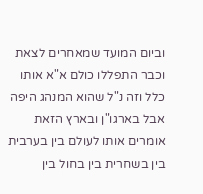וביום המועד שמאחרים לצאת וכבר התפללו כולם א"א אותו כלל וזה נ"ל שהוא המנהג היפה אבל בארגו"ן ובארץ הזאת אומרים אותו לעולם בין בערבית בין בשחרית בין בחול בין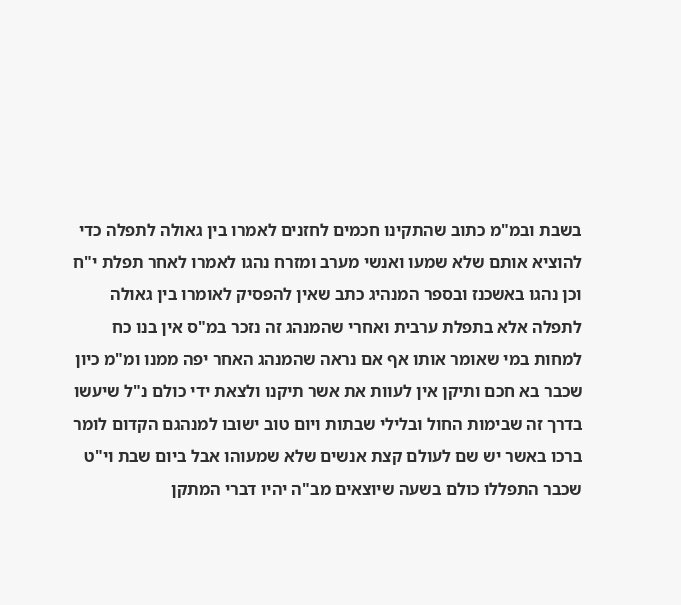בשבת ובמ"מ כתוב שהתקינו חכמים לחזנים לאמרו בין גאולה לתפלה כדי להוציא אותם שלא שמעו ואנשי מערב ומזרח נהגו לאמרו לאחר תפלת י"ח וכן נהגו באשכנז ובספר המנהיג כתב שאין להפסיק לאומרו בין גאולה לתפלה אלא בתפלת ערבית ואחרי שהמנהג זה נזכר במ"ס אין בנו כח למחות במי שאומר אותו אף אם נראה שהמנהג האחר יפה ממנו ומ"מ כיון שכבר בא חכם ותיקן אין לעוות את אשר תיקנו ולצאת ידי כולם נ"ל שיעשו בדרך זה שבימות החול ובלילי שבתות ויום טוב ישובו למנהגם הקדום לומר ברכו באשר יש שם לעולם קצת אנשים שלא שמעוהו אבל ביום שבת וי"ט שכבר התפללו כולם בשעה שיוצאים מב"ה יהיו דברי המתקן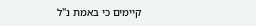קיימים כי באמת נ"ל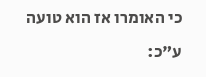כי האומרו אז הוא טועה ע"כ: